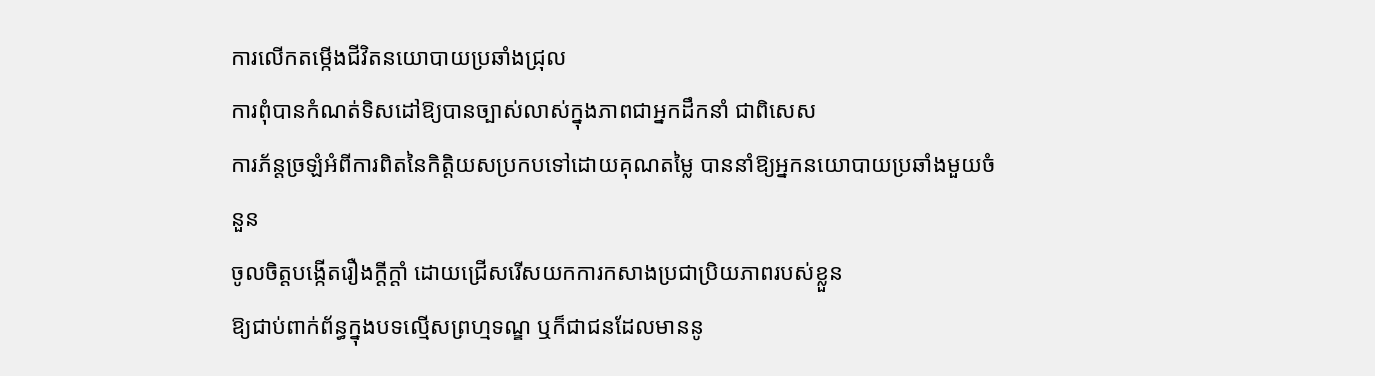ការលើកតម្កើងជីវិតនយោបាយប្រឆាំងជ្រុល
ការពុំបានកំណត់ទិសដៅឱ្យបានច្បាស់លាស់ក្នុងភាពជាអ្នកដឹកនាំ ជាពិសេស
ការភ័ន្តច្រឡំអំពីការពិតនៃកិត្តិយសប្រកបទៅដោយគុណតម្លៃ បាននាំឱ្យអ្នកនយោបាយប្រឆាំងមួយចំនួន
ចូលចិត្តបង្កើតរឿងក្តីក្តាំ ដោយជ្រើសរើសយកការកសាងប្រជាប្រិយភាពរបស់ខ្លួន
ឱ្យជាប់ពាក់ព័ន្ធក្នុងបទល្មើសព្រហ្មទណ្ឌ ឬក៏ជាជនដែលមាននូ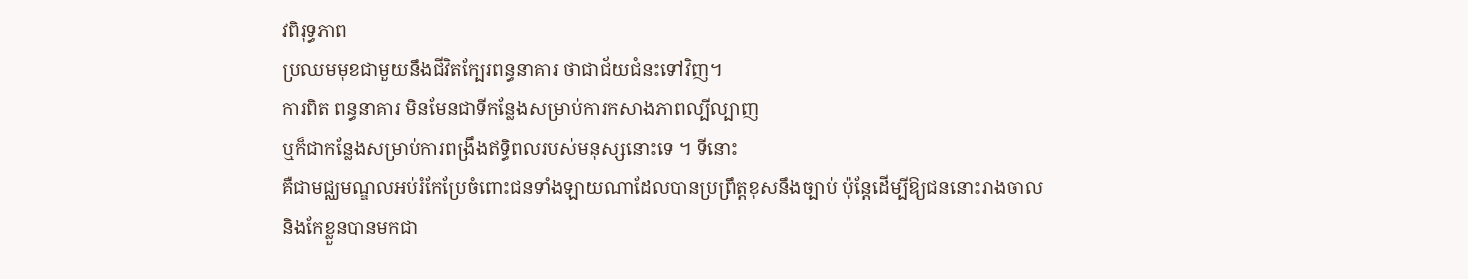វពិរុទ្ធភាព
ប្រឈមមុខជាមួយនឹងជីវិតក្បែរពន្ធនាគារ ថាជាជ័យជំនះទៅវិញ។
ការពិត ពន្ធនាគារ មិនមែនជាទីកន្លែងសម្រាប់ការកសាងភាពល្បីល្បាញ
ឬក៏ជាកន្លែងសម្រាប់ការពង្រឹងឥទ្ធិពលរបស់មនុស្សនោះទេ ។ ទីនោះ
គឺជាមជ្ឈមណ្ឌលអប់រំកែប្រែចំពោះជនទាំងឡាយណាដែលបានប្រព្រឹត្តខុសនឹងច្បាប់ ប៉ុន្តែដើម្បីឱ្យជននោះរាងចាល
និងកែខ្លួនបានមកជា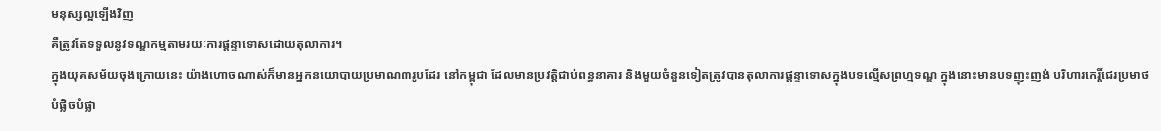មនុស្សល្អឡើងវិញ
គឺត្រូវតែទទួលនូវទណ្ឌកម្មតាមរយៈការផ្តន្ទាទោសដោយតុលាការ។
ក្នុងយុគសម័យចុងក្រោយនេះ យ៉ាងហោចណាស់ក៏មានអ្នកនយោបាយប្រមាណ៣រូបដែរ នៅកម្ពុជា ដែលមានប្រវត្តិជាប់ពន្ធនាគារ និងមួយចំនួនទៀតត្រូវបានតុលាការផ្តន្ទាទោសក្នុងបទល្មើសព្រហ្មទណ្ឌ ក្នុងនោះមានបទញុះញង់ បរិហារកេរ្តិ៍ជេរប្រមាថ
បំផ្លិចបំផ្លា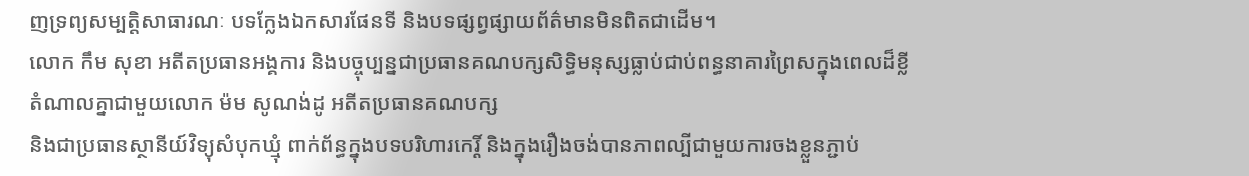ញទ្រព្យសម្បត្តិសាធារណៈ បទក្លែងឯកសារផែនទី និងបទផ្សព្វផ្សាយព័ត៌មានមិនពិតជាដើម។
លោក កឹម សុខា អតីតប្រធានអង្គការ និងបច្ចុប្បន្នជាប្រធានគណបក្សសិទ្ធិមនុស្សធ្លាប់ជាប់ពន្ធនាគារព្រៃសក្នុងពេលដ៏ខ្លី
តំណាលគ្នាជាមួយលោក ម៉ម សូណង់ដូ អតីតប្រធានគណបក្ស
និងជាប្រធានស្ថានីយ៍វិទ្យុសំបុកឃ្មុំ ពាក់ព័ន្ធក្នុងបទបរិហារកេរ្តិ៍ និងក្នុងរឿងចង់បានភាពល្បីជាមួយការចងខ្លួនភ្ជាប់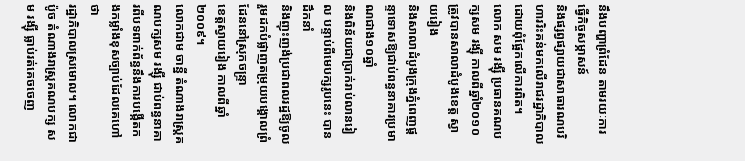នឹងបញ្ហាព្រំដែន តាមរយៈការធ្វើកិច្ចសម្ភាសន៍
និងផ្សព្វផ្សាយជាសាធារណបរិហាររិះគន់មកលើរាជរដ្ឋាភិបាល ដោយពុំផ្អែកលើការពិត។
លោក សម រង្ស៊ី ប្រធានគណបក្សសម រង្ស៊ី កាលពីឆ្នាំ២០១០
ត្រូវបានសាលាដំបូងខេត្ត ស្វាយរៀង
និងសាលាដំបូងក្រុងភ្នំពេញផ្តន្ទាទោសឱ្យជាប់ពន្ធនាគារប្រមាណជាង១០ឆ្នាំ
និងពិន័យជាប្រាក់រាប់លានរៀល បន្ទាប់ពីមេបក្សរូបនេះ បានដឹកនាំ
និងញុះញង់ប្រជាពលរដ្ឋឱ្យចូលរួមដកបំផ្លាញតម្រុយបង្គោលព្រំដែននៅស្រុកចន្ទ្រា
ខេត្តស្វាយរៀង កាលពីឆ្នាំ ២០០៩។
លោកជាម ចាន្នី តំណាងរាស្ត្រគណបក្សសម រង្ស៊ី ជាប់ពន្ធនាគារពីបទពាក់ព័ន្ធនឹងការបង្កើតកងកម្លាំងខុសច្បាប់ដែលគេហៅថា
រដ្ឋាភិបាលស្រមោល។ លោកជា ប៉ូច តំណាងរាស្ត្រគណបក្ស សម រង្ស៊ី ធ្លាប់រត់គេចចេញ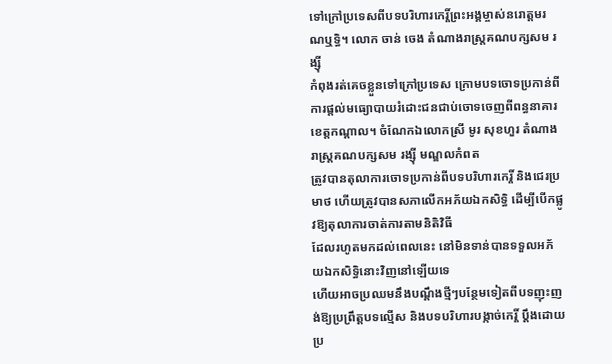ទៅក្រៅប្រទេសពីបទបរិហារកេរ្តិ៍ព្រះអង្គម្ចាស់នរោត្តមរណឬទ្ធិ។ លោក ចាន់ ចេង តំណាងរាស្ត្រគណបក្សសម រង្ស៊ី
កំពុងរត់គេចខ្លួនទៅក្រៅប្រទេស ក្រោមបទចោទប្រកាន់ពីការផ្តល់មធ្យោបាយរំដោះជនជាប់ចោទចេញពីពន្ធនាគារខេត្តកណ្តាល។ ចំណែកឯលោកស្រី មូរ សុខហួរ តំណាងរាស្ត្រគណបក្សសម រង្ស៊ី មណ្ឌលកំពត
ត្រូវបានតុលាការចោទប្រកាន់ពីបទបរិហារកេរ្តិ៍ និងជេរប្រមាថ ហើយត្រូវបានសភាលើកអភ័យឯកសិទ្ធិ ដើម្បីបើកផ្លូវឱ្យតុលាការចាត់ការតាមនិតិវិធី
ដែលរហូតមកដល់ពេលនេះ នៅមិនទាន់បានទទួលអភ័យឯកសិទ្ធិនោះវិញនៅឡើយទេ
ហើយអាចប្រឈមនឹងបណ្តឹងថ្មីៗបន្ថែមទៀតពីបទញុះញង់ឱ្យប្រព្រឹត្តបទល្មើស និងបទបរិហារបង្កាច់កេរ្តិ៍ ប្តឹងដោយប្រ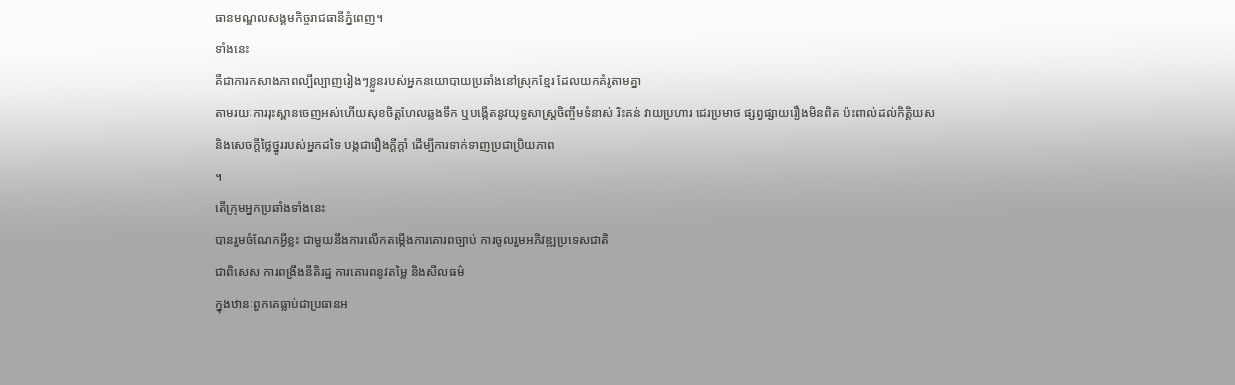ធានមណ្ឌលសង្គមកិច្ចរាជធានីភ្នំពេញ។
ទាំងនេះ
គឺជាការកសាងភាពល្បីល្បាញរៀងៗខ្លួនរបស់អ្នកនយោបាយប្រឆាំងនៅស្រុកខ្មែរ ដែលយកគំរូតាមគ្នា
តាមរយៈការរុះស្ពានចេញអស់ហើយសុខចិត្តហែលឆ្លងទឹក ឬបង្កើតនូវយុទ្ធសាស្ត្រចិញ្ចឹមទំនាស់ រិះគន់ វាយប្រហារ ជេរប្រមាថ ផ្សព្វផ្សាយរឿងមិនពិត ប៉ះពាល់ដល់កិត្តិយស
និងសេចក្តីថ្លៃថ្នូររបស់អ្នកដទៃ បង្កជារឿងក្តីក្តាំ ដើម្បីការទាក់ទាញប្រជាប្រិយភាព
។
តើក្រុមអ្នកប្រឆាំងទាំងនេះ
បានរួមចំណែកអ្វីខ្លះ ជាមួយនឹងការលើកតម្កើងការគោរពច្បាប់ ការចូលរួមអភិវឌ្ឍប្រទេសជាតិ
ជាពិសេស ការពង្រឹងនីតិរដ្ឋ ការគោរពនូវតម្លៃ និងសីលធម៌
ក្នុងឋានៈពួកគេធ្លាប់ជាប្រធានអ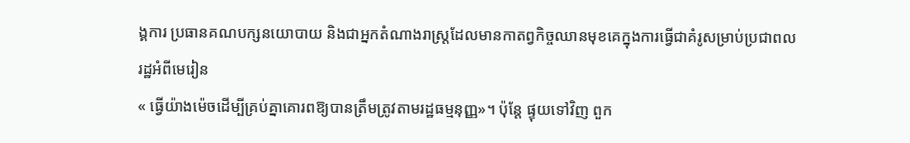ង្គការ ប្រធានគណបក្សនយោបាយ និងជាអ្នកតំណាងរាស្ត្រដែលមានកាតព្វកិច្ចឈានមុខគេក្នុងការធ្វើជាគំរូសម្រាប់ប្រជាពលរដ្ឋអំពីមេរៀន
« ធ្វើយ៉ាងម៉េចដើម្បីគ្រប់គ្នាគោរពឱ្យបានត្រឹមត្រូវតាមរដ្ឋធម្មនុញ្ញ»។ ប៉ុន្តែ ផ្ទុយទៅវិញ ពួក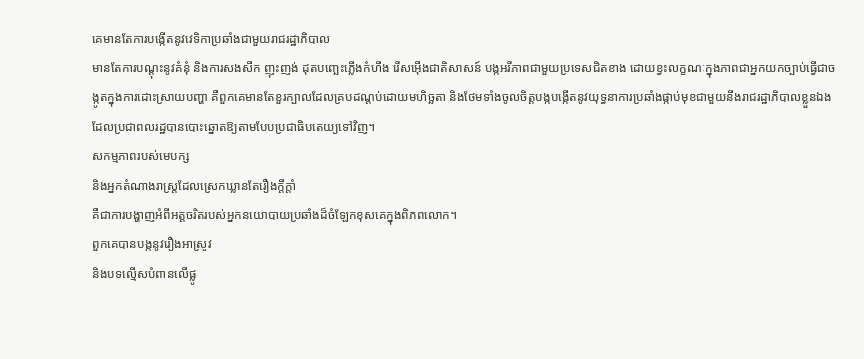គេមានតែការបង្កើតនូវវេទិកាប្រឆាំងជាមួយរាជរដ្ឋាភិបាល
មានតែការបណ្តុះនូវគំនុំ និងការសងសឹក ញុះញង់ ដុតបញ្ឆេះភ្លើងកំហឹង រើសអ៊ើងជាតិសាសន៍ បង្កអរីភាពជាមួយប្រទេសជិតខាង ដោយខ្វះលក្ខណៈក្នុងភាពជាអ្នកយកច្បាប់ធ្វើជាចង្កូតក្នុងការដោះស្រាយបញ្ហា គឺពួកគេមានតែខួរក្បាលដែលគ្របដណ្តប់ដោយមហិច្ឆតា និងថែមទាំងចូលចិត្តបង្កបង្កើតនូវយុទ្ធនាការប្រឆាំងផ្កាប់មុខជាមួយនឹងរាជរដ្ឋាភិបាលខ្លួនឯង ដែលប្រជាពលរដ្ឋបានបោះឆ្នោតឱ្យតាមបែបប្រជាធិបតេយ្យទៅវិញ។
សកម្មភាពរបស់មេបក្ស
និងអ្នកតំណាងរាស្ត្រដែលស្រេកឃ្លានតែរឿងក្តីក្តាំ
គឺជាការបង្ហាញអំពីអត្តចរិតរបស់អ្នកនយោបាយប្រឆាំងដ៏ចំឡែកខុសគេក្នុងពិភពលោក។
ពួកគេបានបង្កនូវរឿងអាស្រូវ
និងបទល្មើសបំពានលើផ្លូ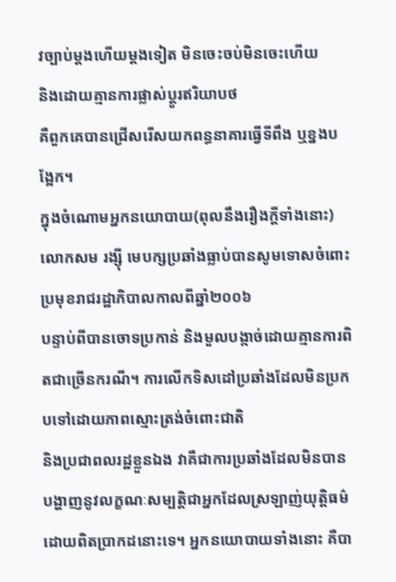វច្បាប់ម្តងហើយម្តងទៀត មិនចេះចប់មិនចេះហើយ
និងដោយគ្មានការផ្លាស់ប្តូរឥរិយាបថ
គឺពួកគេបានជ្រើសរើសយកពន្ធនាគារធ្វើទីពឹង ឬខ្នងបង្អែក។
ក្នុងចំណោមអ្នកនយោបាយ(ពុលនឹងរឿងក្តីទាំងនោះ) លោកសម រង្ស៊ី មេបក្សប្រឆាំងធ្លាប់បានសូមទោសចំពោះប្រមុខរាជរដ្ឋាភិបាលកាលពីឆ្នាំ២០០៦
បន្ទាប់ពីបានចោទប្រកាន់ និងមួលបង្កាច់ដោយគ្មានការពិតជាច្រើនករណី។ ការលើកទិសដៅប្រឆាំងដែលមិនប្រកបទៅដោយភាពស្មោះត្រង់ចំពោះជាតិ
និងប្រជាពលរដ្ឋខ្លួនឯង វាគឺជាការប្រឆាំងដែលមិនបានបង្ហាញនូវលក្ខណៈសម្បត្តិជាអ្នកដែលស្រឡាញ់យុត្តិធម៌ដោយពិតប្រាកដនោះទេ។ អ្នកនយោបាយទាំងនោះ គឺបា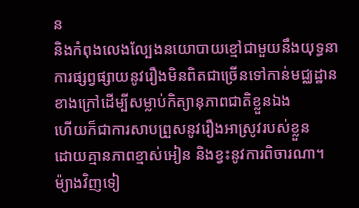ន
និងកំពុងលេងល្បែងនយោបាយខ្មៅជាមួយនឹងយុទ្ធនាការផ្សព្វផ្សាយនូវរឿងមិនពិតជាច្រើនទៅកាន់មជ្ឈដ្ឋានខាងក្រៅដើម្បីសម្លាប់កិត្យានុភាពជាតិខ្លួនឯង
ហើយក៏ជាការសាបព្រួសនូវរឿងអាស្រូវរបស់ខ្លួន
ដោយគ្មានភាពខ្មាស់អៀន និងខ្វះនូវការពិចារណា។
ម៉្យាងវិញទៀ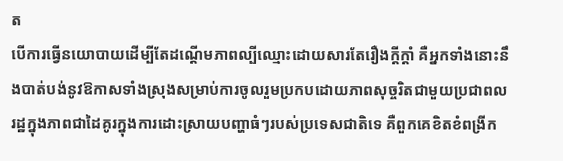ត
បើការធ្វើនយោបាយដើម្បីតែដណ្តើមភាពល្បីឈ្មោះដោយសារតែរឿងក្តីក្តាំ គឺអ្នកទាំងនោះនឹងបាត់បង់នូវឱកាសទាំងស្រុងសម្រាប់ការចូលរួមប្រកបដោយភាពសុច្ចរិតជាមួយប្រជាពលរដ្ឋក្នុងភាពជាដៃគូរក្នុងការដោះស្រាយបញ្ហាធំៗរបស់ប្រទេសជាតិទេ គឺពួកគេខិតខំពង្រីក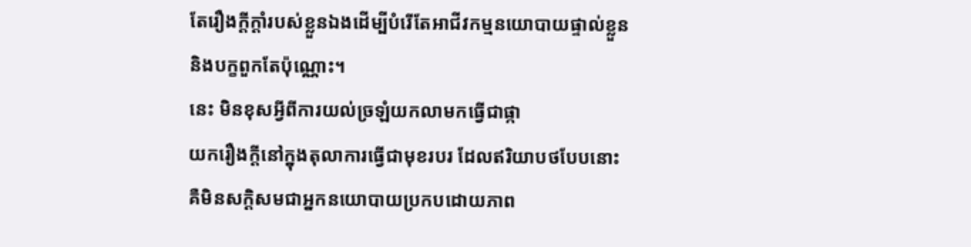តែរឿងក្តីក្តាំរបស់ខ្លួនឯងដើម្បីបំរើតែអាជីវកម្មនយោបាយផ្ទាល់ខ្លួន
និងបក្ខពួកតែប៉ុណ្ណោះ។
នេះ មិនខុសអ្វីពីការយល់ច្រឡំយកលាមកធ្វើជាផ្កា
យករឿងក្តីនៅក្នុងតុលាការធ្វើជាមុខរបរ ដែលឥរិយាបថបែបនោះ
គឺមិនសក្តិសមជាអ្នកនយោបាយប្រកបដោយភាព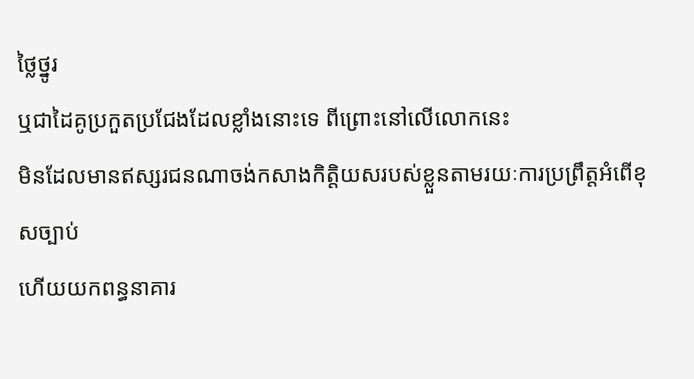ថ្លៃថ្នូរ
ឬជាដៃគូប្រកួតប្រជែងដែលខ្លាំងនោះទេ ពីព្រោះនៅលើលោកនេះ
មិនដែលមានឥស្សរជនណាចង់កសាងកិត្តិយសរបស់ខ្លួនតាមរយៈការប្រព្រឹត្តអំពើខុសច្បាប់
ហើយយកពន្ធនាគារ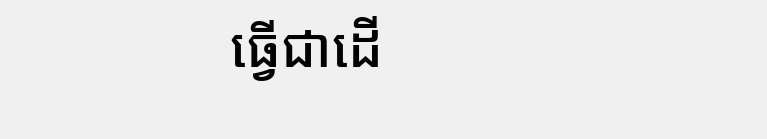ធ្វើជាដើ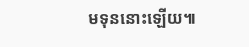មទុននោះឡើយ៕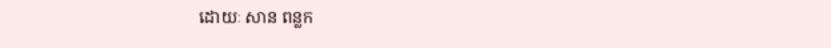ដោយៈ សាន ពន្លក